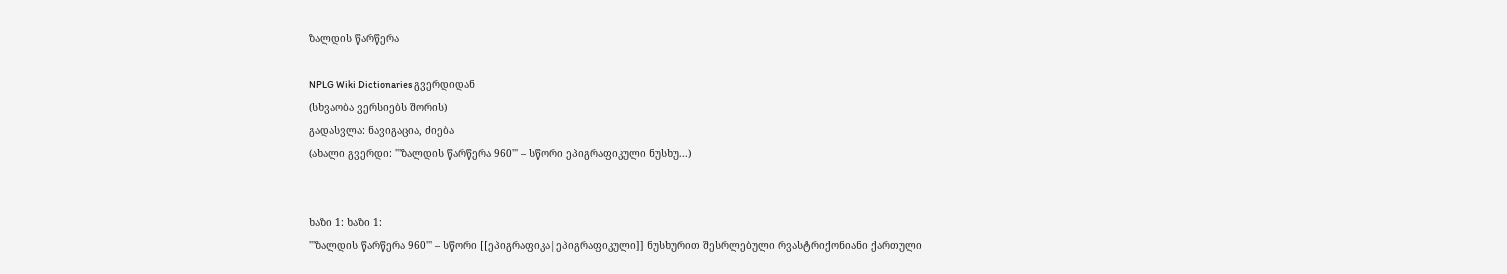ზალდის წარწერა

NPLG Wiki Dictionaries გვერდიდან
(სხვაობა ვერსიებს შორის)
გადასვლა: ნავიგაცია, ძიება
(ახალი გვერდი: '''ზალდის წარწერა 960''' – სწორი ეპიგრაფიკული ნუსხუ...)


ხაზი 1: ხაზი 1:
'''ზალდის წარწერა 960''' – სწორი [[ეპიგრაფიკა|ეპიგრაფიკული]] ნუსხურით შესრლებული რვასტრიქონიანი ქართული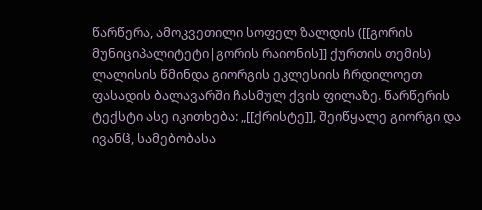წარწერა, ამოკვეთილი სოფელ ზალდის ([[გორის მუნიციპალიტეტი|გორის რაიონის]] ქურთის თემის) ლალისის წმინდა გიორგის ეკლესიის ჩრდილოეთ ფასადის ბალავარში ჩასმულ ქვის ფილაზე. წარწერის ტექსტი ასე იკითხება: „[[ქრისტე]], შეიწყალე გიორგი და ივანჱ, სამებობასა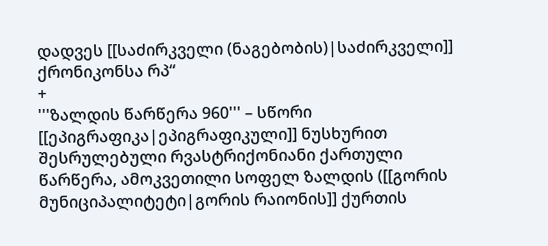დადვეს [[საძირკველი (ნაგებობის)|საძირკველი]] ქრონიკონსა რპ“
+
'''ზალდის წარწერა 960''' – სწორი [[ეპიგრაფიკა|ეპიგრაფიკული]] ნუსხურით შესრულებული რვასტრიქონიანი ქართული წარწერა, ამოკვეთილი სოფელ ზალდის ([[გორის მუნიციპალიტეტი|გორის რაიონის]] ქურთის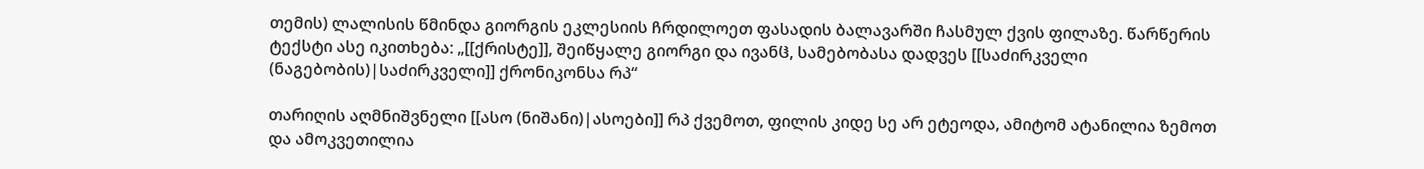თემის) ლალისის წმინდა გიორგის ეკლესიის ჩრდილოეთ ფასადის ბალავარში ჩასმულ ქვის ფილაზე. წარწერის ტექსტი ასე იკითხება: „[[ქრისტე]], შეიწყალე გიორგი და ივანჱ, სამებობასა დადვეს [[საძირკველი (ნაგებობის)|საძირკველი]] ქრონიკონსა რპ“

თარიღის აღმნიშვნელი [[ასო (ნიშანი)|ასოები]] რპ ქვემოთ, ფილის კიდე სე არ ეტეოდა, ამიტომ ატანილია ზემოთ და ამოკვეთილია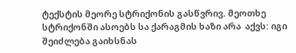ტექსტის მეორე სტრიქონის გასწვრივ. მეოთხე სტრიქონში ასოებს სა ქარაგმის ხაზი არა  აქვს: იგი შეიძლება გაიხსნას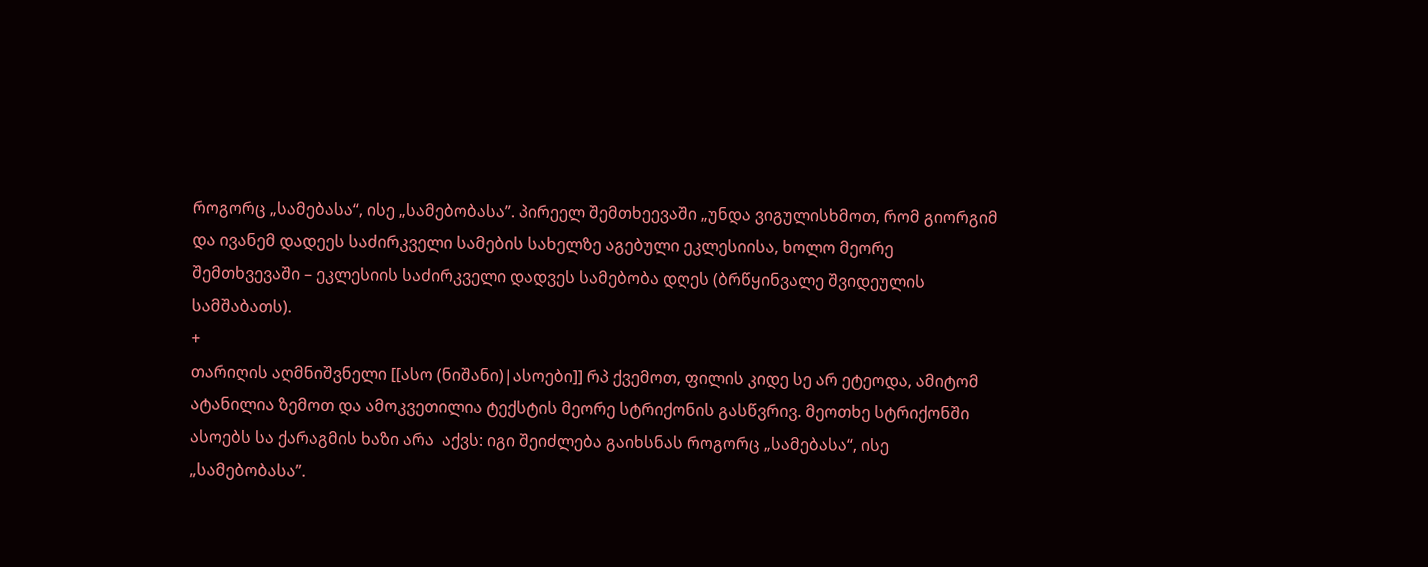როგორც „სამებასა“, ისე „სამებობასა”. პირეელ შემთხეევაში „უნდა ვიგულისხმოთ, რომ გიორგიმ და ივანემ დადეეს საძირკველი სამების სახელზე აგებული ეკლესიისა, ხოლო მეორე შემთხვევაში – ეკლესიის საძირკველი დადვეს სამებობა დღეს (ბრწყინვალე შვიდეულის სამშაბათს).
+
თარიღის აღმნიშვნელი [[ასო (ნიშანი)|ასოები]] რპ ქვემოთ, ფილის კიდე სე არ ეტეოდა, ამიტომ ატანილია ზემოთ და ამოკვეთილია ტექსტის მეორე სტრიქონის გასწვრივ. მეოთხე სტრიქონში ასოებს სა ქარაგმის ხაზი არა  აქვს: იგი შეიძლება გაიხსნას როგორც „სამებასა“, ისე „სამებობასა”.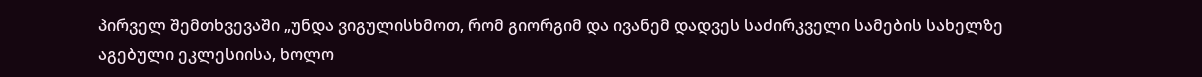პირველ შემთხვევაში „უნდა ვიგულისხმოთ, რომ გიორგიმ და ივანემ დადვეს საძირკველი სამების სახელზე აგებული ეკლესიისა, ხოლო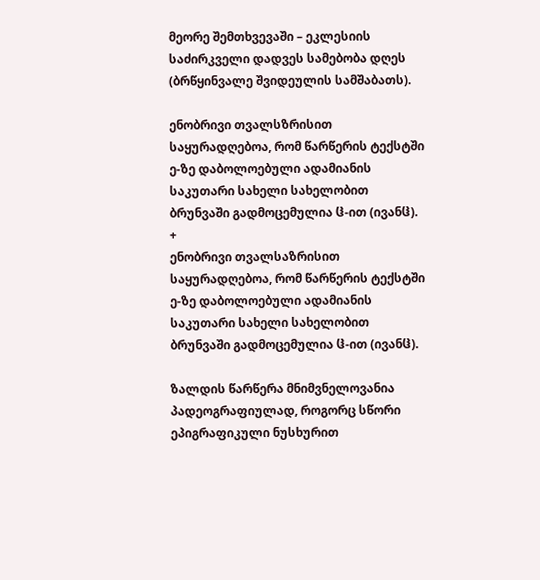მეორე შემთხვევაში – ეკლესიის საძირკველი დადვეს სამებობა დღეს (ბრწყინვალე შვიდეულის სამშაბათს).

ენობრივი თვალსზრისით საყურადღებოა, რომ წარწერის ტექსტში ე-ზე დაბოლოებული ადამიანის საკუთარი სახელი სახელობით ბრუნვაში გადმოცემულია ჱ-ით (ივანჱ).
+
ენობრივი თვალსაზრისით საყურადღებოა, რომ წარწერის ტექსტში ე-ზე დაბოლოებული ადამიანის საკუთარი სახელი სახელობით ბრუნვაში გადმოცემულია ჱ-ით (ივანჱ).

ზალდის წარწერა მნიმვნელოვანია პადეოგრაფიულად, როგორც სწორი ეპიგრაფიკული ნუსხურით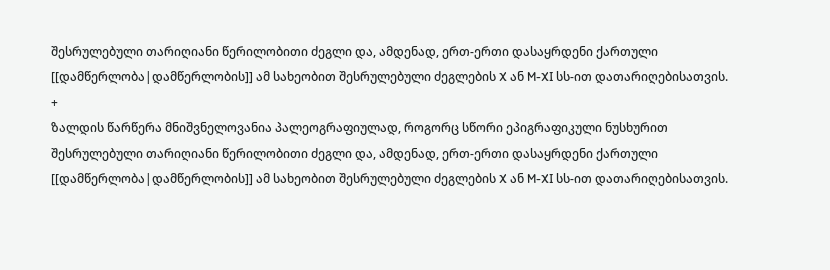შესრულებული თარიღიანი წერილობითი ძეგლი და, ამდენად, ერთ-ერთი დასაყრდენი ქართული [[დამწერლობა|დამწერლობის]] ამ სახეობით შესრულებული ძეგლების X ან M-XI სს-ით დათარიღებისათვის.
+
ზალდის წარწერა მნიშვნელოვანია პალეოგრაფიულად, როგორც სწორი ეპიგრაფიკული ნუსხურით შესრულებული თარიღიანი წერილობითი ძეგლი და, ამდენად, ერთ-ერთი დასაყრდენი ქართული [[დამწერლობა|დამწერლობის]] ამ სახეობით შესრულებული ძეგლების X ან M-XI სს-ით დათარიღებისათვის.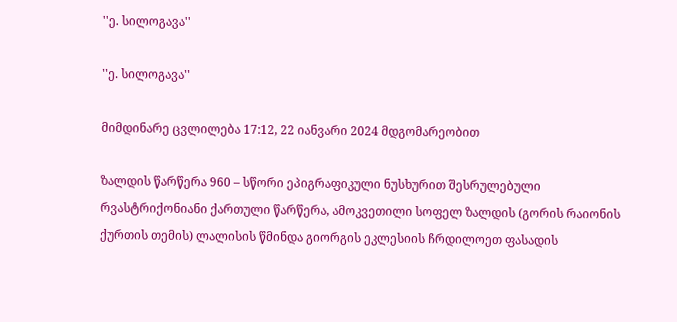''ე. სილოგავა''

''ე. სილოგავა''

მიმდინარე ცვლილება 17:12, 22 იანვარი 2024 მდგომარეობით

ზალდის წარწერა 960 – სწორი ეპიგრაფიკული ნუსხურით შესრულებული რვასტრიქონიანი ქართული წარწერა, ამოკვეთილი სოფელ ზალდის (გორის რაიონის ქურთის თემის) ლალისის წმინდა გიორგის ეკლესიის ჩრდილოეთ ფასადის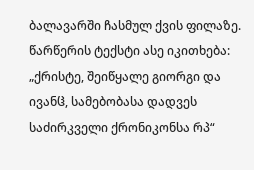ბალავარში ჩასმულ ქვის ფილაზე. წარწერის ტექსტი ასე იკითხება: „ქრისტე, შეიწყალე გიორგი და ივანჱ, სამებობასა დადვეს საძირკველი ქრონიკონსა რპ“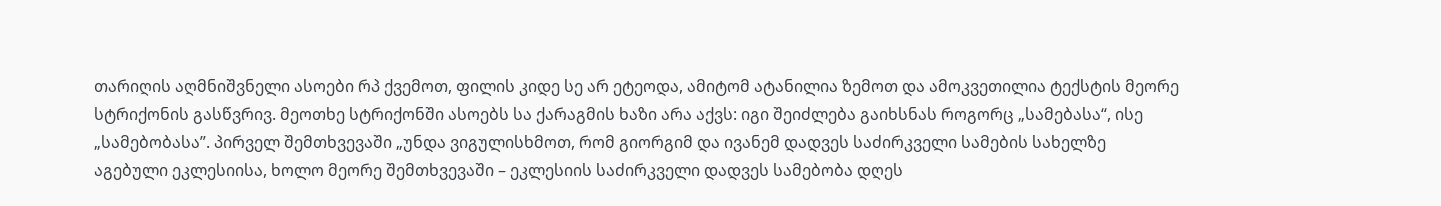თარიღის აღმნიშვნელი ასოები რპ ქვემოთ, ფილის კიდე სე არ ეტეოდა, ამიტომ ატანილია ზემოთ და ამოკვეთილია ტექსტის მეორე სტრიქონის გასწვრივ. მეოთხე სტრიქონში ასოებს სა ქარაგმის ხაზი არა აქვს: იგი შეიძლება გაიხსნას როგორც „სამებასა“, ისე „სამებობასა”. პირველ შემთხვევაში „უნდა ვიგულისხმოთ, რომ გიორგიმ და ივანემ დადვეს საძირკველი სამების სახელზე აგებული ეკლესიისა, ხოლო მეორე შემთხვევაში – ეკლესიის საძირკველი დადვეს სამებობა დღეს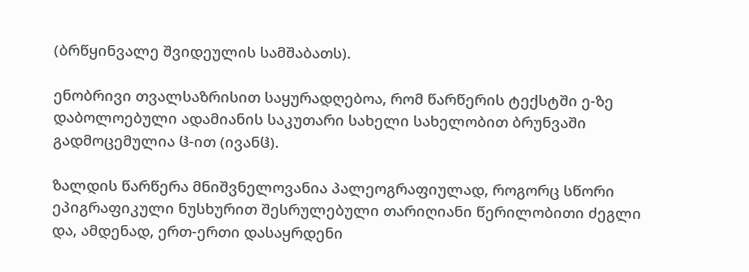(ბრწყინვალე შვიდეულის სამშაბათს).

ენობრივი თვალსაზრისით საყურადღებოა, რომ წარწერის ტექსტში ე-ზე დაბოლოებული ადამიანის საკუთარი სახელი სახელობით ბრუნვაში გადმოცემულია ჱ-ით (ივანჱ).

ზალდის წარწერა მნიშვნელოვანია პალეოგრაფიულად, როგორც სწორი ეპიგრაფიკული ნუსხურით შესრულებული თარიღიანი წერილობითი ძეგლი და, ამდენად, ერთ-ერთი დასაყრდენი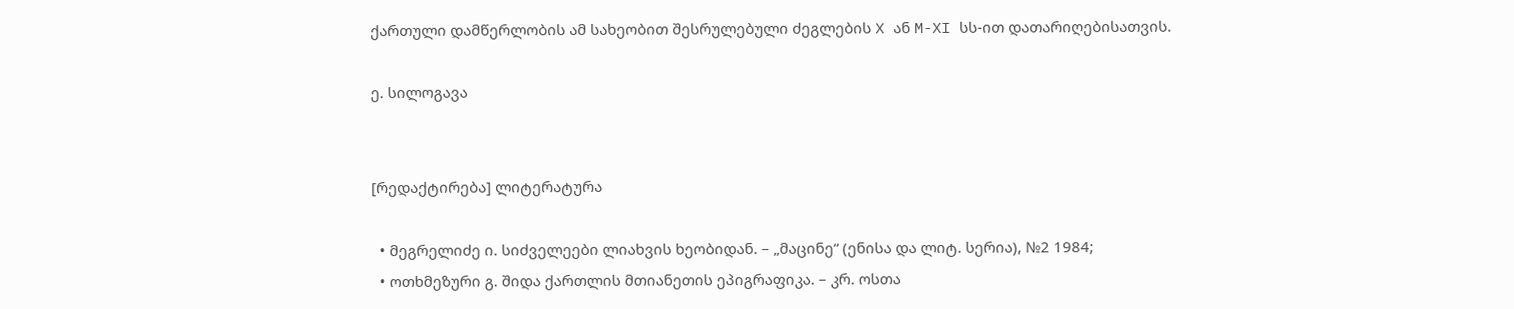ქართული დამწერლობის ამ სახეობით შესრულებული ძეგლების X ან M-XI სს-ით დათარიღებისათვის.

ე. სილოგავა


[რედაქტირება] ლიტერატურა

  • მეგრელიძე ი. სიძველეები ლიახვის ხეობიდან. – „მაცინე“ (ენისა და ლიტ. სერია), №2 1984;
  • ოთხმეზური გ. შიდა ქართლის მთიანეთის ეპიგრაფიკა. – კრ. ოსთა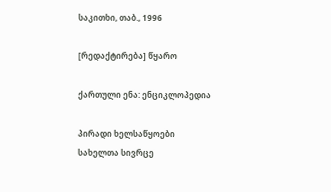საკითხი, თაბ., 1996

[რედაქტირება] წყარო

ქართული ენა: ენციკლოპედია

პირადი ხელსაწყოები
სახელთა სივრცე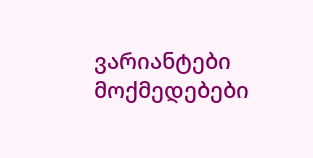ვარიანტები
მოქმედებები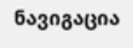ნავიგაცია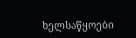ხელსაწყოები